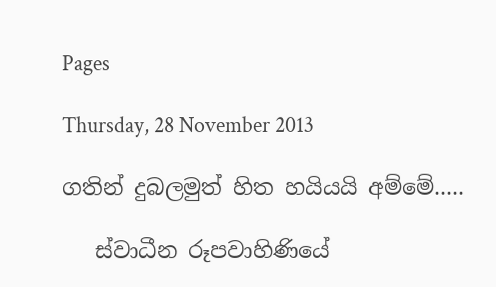Pages

Thursday, 28 November 2013

ගතින් දුබලමුත් හිත හයියයි අම්මේ.....

   ස්වාධීන රූපවාහිණියේ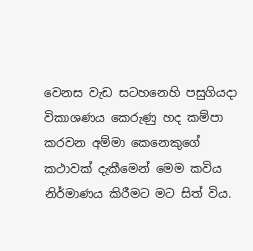වෙනස වැඩ සටහනෙහි පසුගියදා විකාශණය කෙරුණු හද කම්පා කරවන අම්මා කෙනෙකුගේ කථාවක් දැකීමෙන් මෙම කවිය නිර්මාණය කිරීමට මට සිත් විය.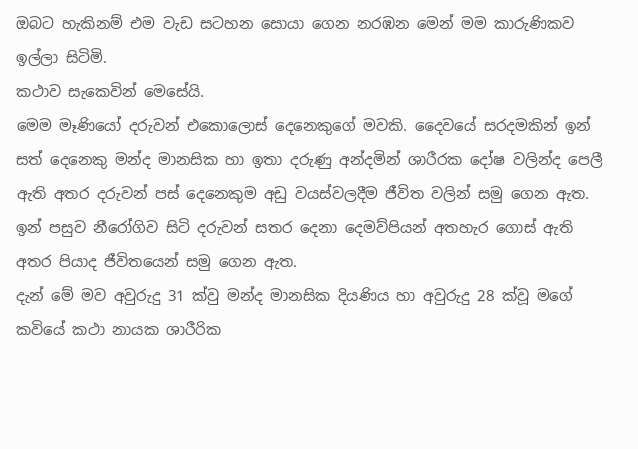ඔබට හැකිනම් එම වැඩ සටහන සොයා ගෙන නරඹන මෙන් මම කාරුණිකව ඉල්ලා සිටිමි.
කථාව සැකෙවින් මෙසේයි.
මෙම මෑණියෝ දරුවන් එකොලොස් දෙනෙකුගේ මවකි. දෛවයේ සරදමකින් ඉන් සත් දෙනෙකු මන්ද මානසික හා ඉතා දරුණු අන්දමින් ශාරීරක දෝෂ වලින්ද පෙලී ඇති අතර දරුවන් පස් දෙනෙකුම අඩු වයස්වලදීම ජීවිත වලින් සමු ගෙන ඇත. ඉන් පසුව නීරෝගිව සිටි දරුවන් සතර දෙනා දෙමව්පියන් අතහැර ගොස් ඇති අතර පියාද ජීවිතයෙන් සමු ගෙන ඇත.
දැන් මේ මව අවුරුදු 31 ක්වු මන්ද මානසික දියණිය හා අවුරුදු 28 ක්වූ මගේ කවියේ කථා නායක ශාරීරික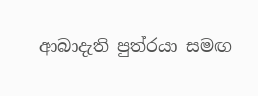ආබාදැති පුත්රයා සමඟ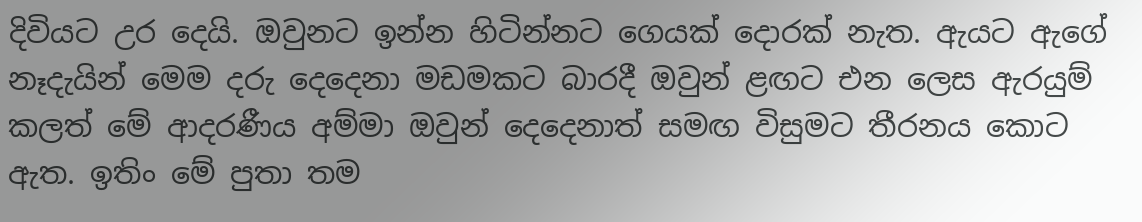දිවියට උර දෙයි. ඔවුනට ඉන්න හිටින්නට ගෙයක් දොරක් නැත. ඇයට ඇගේ නෑදැයින් මෙම දරු දෙදෙනා මඩමකට බාරදී ඔවුන් ළඟට එන ලෙස ඇරයුම් කලත් මේ ආදරණීය අම්මා ඔවුන් දෙදෙනාත් සමඟ විසුමට තීරනය කොට ඇත. ඉතිං මේ පුතා තම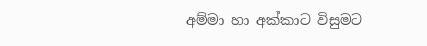අම්මා හා අක්කාට විසුමට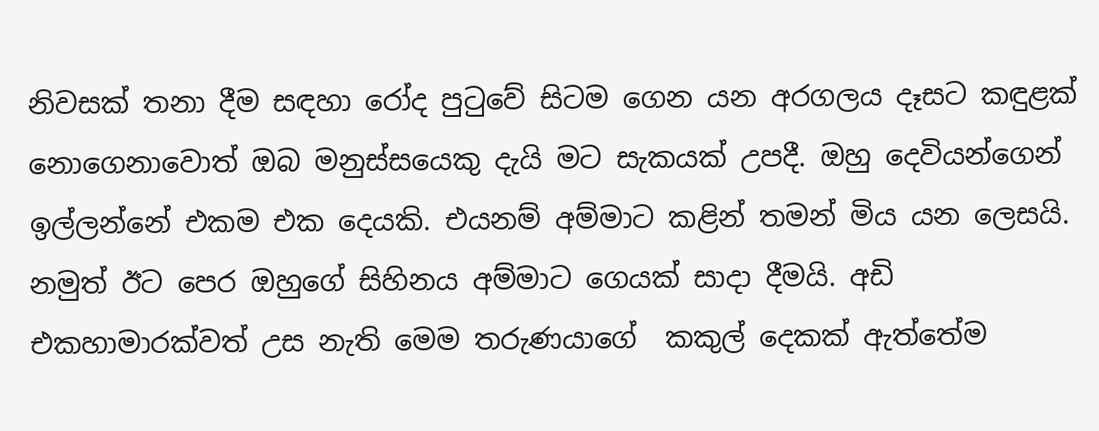නිවසක් තනා දීම සඳහා රෝද පුටුවේ සිටම ගෙන යන අරගලය දෑසට කඳුළක් නොගෙනාවොත් ඔබ මනුස්සයෙකු දැයි මට සැකයක් උපදී. ඔහු දෙවියන්ගෙන් ඉල්ලන්නේ එකම එක දෙයකි. එයනම් අම්මාට කළින් තමන් මිය යන ලෙසයි. නමුත් ඊට පෙර ඔහුගේ සිහිනය අම්මාට ගෙයක් සාදා දීමයි. අඩි එකහාමාරක්වත් උස නැති මෙම තරුණයාගේ  කකුල් දෙකක් ඇත්තේම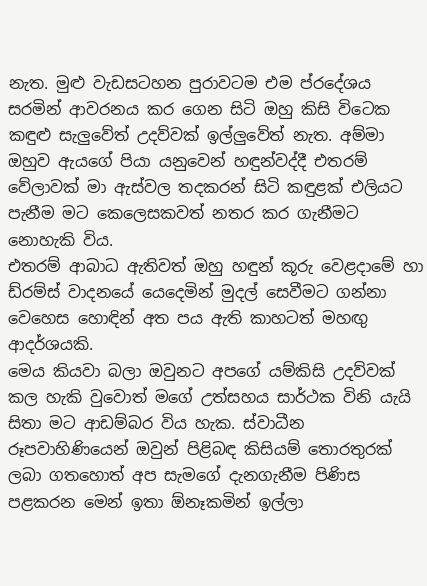නැත. මුළු වැඩසටහන පුරාවටම එම ප්රදේශය සරමින් ආවරනය කර ගෙන සිටි ඔහු කිසි විටෙක කඳුළු සැලුවේත් උදව්වක් ඉල්ලුවේත් නැත. අම්මා ඔහුව ඇයගේ පියා යනුවෙන් හඳුන්වද්දී එතරම් වේලාවක් මා ඇස්වල තදකරන් සිටි කඳුළක් එලියට පැනීම මට කෙලෙසකවත් නතර කර ගැනීමට නොහැකි විය.
එතරම් ආබාධ ඇතිවත් ඔහු හඳුන් කූරු වෙළදාමේ හා ඩ්රම්ස් වාදනයේ යෙදෙමින් මුදල් සෙවීමට ගන්නා වෙහෙස හොඳින් අත පය ඇති කාහටත් මහඟු ආදර්ශයකි.
මෙය කියවා බලා ඔවුනට අපගේ යම්කිසි උදව්වක් කල හැකි වුවොත් මගේ උත්සහය සාර්ථක විනි යැයි සිතා මට ආඩම්බර විය හැක. ස්වාධීන රූපවාහිණියෙන් ඔවුන් පිළිබඳ කිසියම් තොරතුරක් ලබා ගතහොත් අප සැමගේ දැනගැනීම පිණිස පළකරන මෙන් ඉතා ඕනෑකමින් ඉල්ලා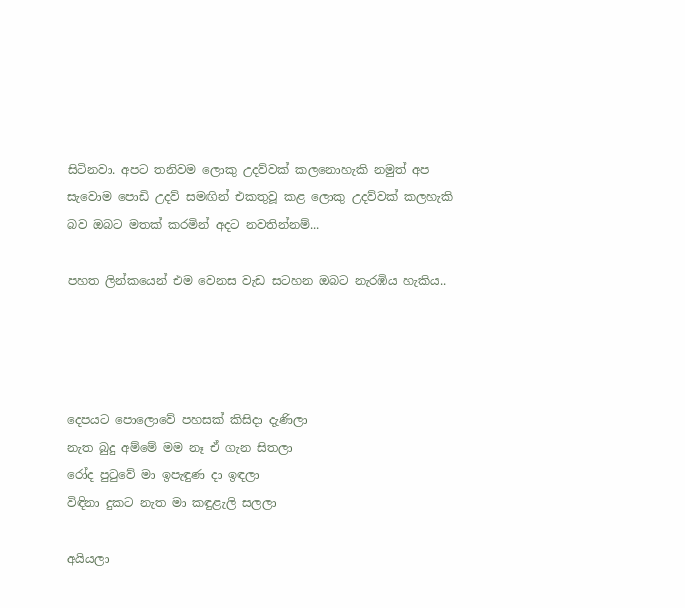සිටිනවා. අපට තනිවම ලොකු උදව්වක් කලනොහැකි නමුත් අප සැවොම පොඩි උදව් සමඟින් එකතුවූ කළ ලොකු උදව්වක් කලහැකි බව ඔබට මතක් කරමින් අදට නවතින්නම්...

පහත ලින්කයෙන් එම වෙනස වැඩ සටහන ඔබට නැරඹිය හැකිය..




දෙපයට පොලොවේ පහසක් කිසිදා දැණිලා
නැත බුදු අම්මේ මම නෑ ඒ ගැන සිතලා
රෝද පුටුවේ මා ඉපැඳුණ දා ඉඳලා
විඳිනා දුකට නැත මා කඳුළැලි සලලා

අයියලා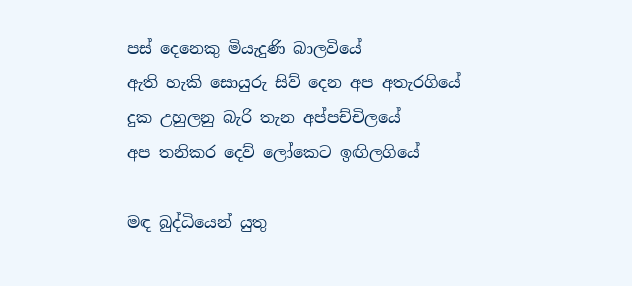පස් දෙනෙකු මියැදුණි බාලවියේ
ඇති හැකි සොයුරු සිව් දෙන අප අතැරගියේ
දුක උහුලනු බැරි තැන අප්පච්චිලයේ
අප තනිකර දෙව් ලෝකෙට ඉඟිලගියේ

මඳ බුද්ධියෙන් යුතු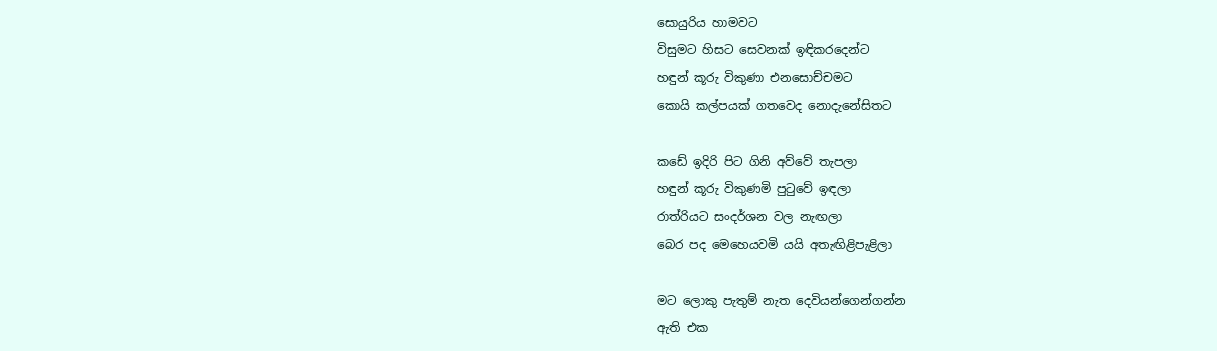සොයුරිය හාමවට
විසුමට හිසට සෙවනක් ඉඳිකරදෙන්ට
හඳුන් කූරු විකුණා එනසොච්චමට
කොයි කල්පයක් ගතවෙද නොදැනේසිතට

කඩේ ඉදිරි පිට ගිනි අව්වේ තැපලා
හඳුන් කූරු විකුණමි පුටුවේ ඉඳලා
රාත්රියට සංදර්ශන වල නැඟලා
බෙර පද මෙහෙයවමි යයි අතැඟිළිපැළිලා

මට ලොකු පැතුම් නැත දෙවියන්ගෙන්ගන්න
ඇති එක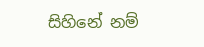සිහිනේ නම්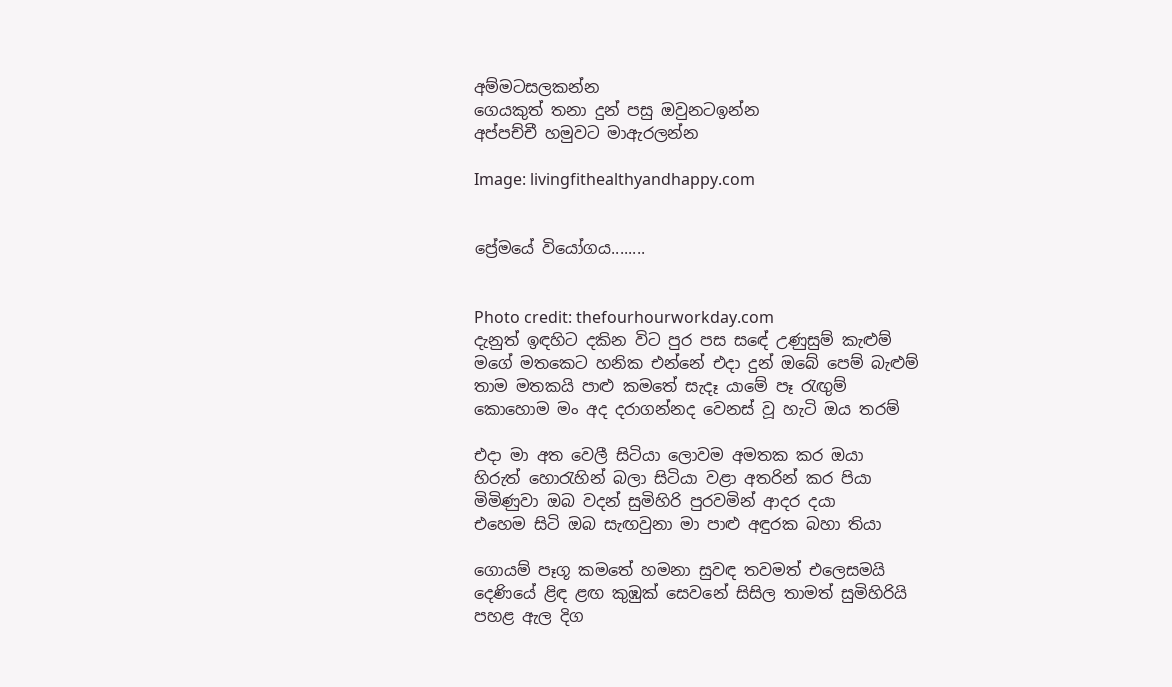අම්මටසලකන්න
ගෙයකුත් තනා දුන් පසු ඔවුනටඉන්න
අප්පච්චී හමුවට මාඇරලන්න

Image: livingfithealthyandhappy.com


ප්‍රේමයේ වියෝගය........


Photo credit: thefourhourworkday.com
දැනුත් ඉඳහිට දකින විට පුර පස සඳේ උණුසුම් කැළුම්
මගේ මතකෙට හනික එන්නේ එදා දුන් ඔබේ පෙම් බැළුම්
තාම මතකයි පාළු කමතේ සැදෑ යාමේ පෑ රැඟුම්
කොහොම මං අද දරාගන්නද වෙනස් වූ හැටි ඔය තරම්

එදා මා අත වෙලී සිටියා ලොවම අමතක කර ඔයා
හිරුත් හොරැහින් බලා සිටියා වළා අතරින් කර පියා
මිමිණුවා ඔබ වදන් සුමිහිරි පුරවමින් ආදර දයා
එහෙම සිටි ඔබ සැඟවුනා මා පාළු අඳුරක බහා තියා

ගොයම් පෑගූ කමතේ හමනා සුවඳ තවමත් එලෙසමයි
දෙණියේ ළිඳ ළඟ කුඹුක් සෙවනේ සිසිල තාමත් සුමිහිරියි
පහළ ඇල දිග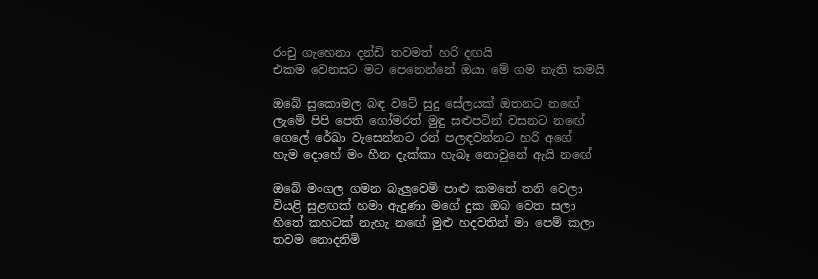රංචු ගැහෙනා දන්ඩි තවමත් හරි දඟයි
එකම වෙනසට මට පෙනෙන්නේ ඔයා මේ ගම නැති කමයි

ඔබේ සුකොමල බඳ වටේ සුදු සේලයක් ඔතනට නඟේ
ලැමේ පිපි පෙති ගෝමරත් මුඳු සළුපටින් වසනට නඟේ
ගෙලේ රේඛා වැසෙන්නට රන් පලඳවන්නට හරි අගේ
හැම දොහේ මං හීන දැක්කා හැබෑ නොවුනේ ඇයි නඟේ

ඔබේ මංගල ගමන බැලුවෙමි පාළු කමතේ තනි වෙලා
වියළි සුළඟක් හමා ඇදුණා මගේ දුක ඔබ වෙත සලා
හිතේ කහටක් නැහැ නඟේ මුළු හදවතින් මා පෙම් කලා
තවම නොදනිමි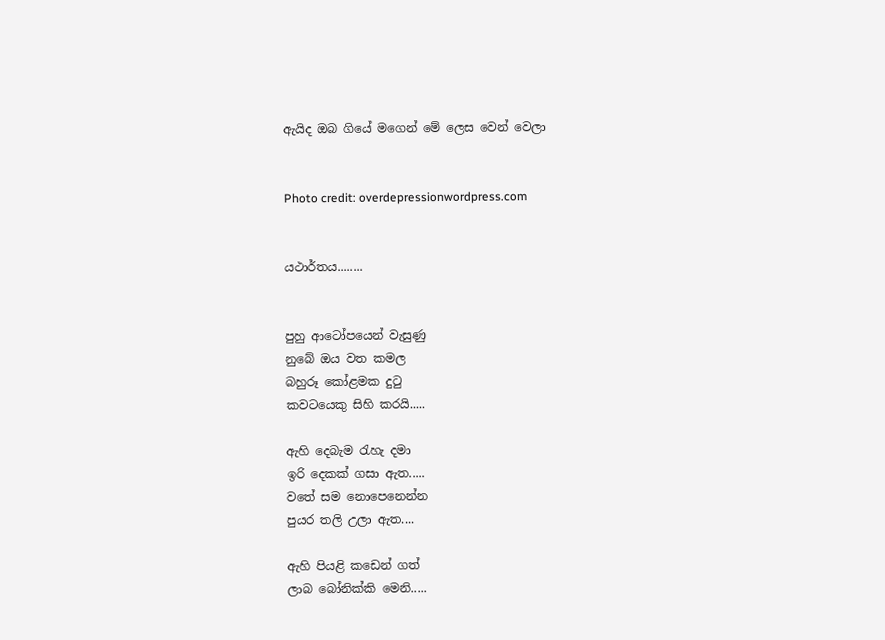ඇයිද ඔබ ගියේ මගෙන් මේ ලෙස වෙන් වෙලා


Photo credit: overdepressionwordpress.com


යථාර්තය........


පුහු ආටෝපයෙන් වැසුණු
නුබේ ඔය වත කමල
බහුරූ කෝළමක දුටු
කවටයෙකු සිහි කරයි.....

ඇහි දෙබැම රැහැ දමා
ඉරි දෙකක් ගසා ඇත.....
වතේ සම නොපෙනෙන්න
පුයර තලි උලා ඇත....

ඇහි පියළි කඩෙන් ගත්
ලාබ බෝනික්කි මෙනි.....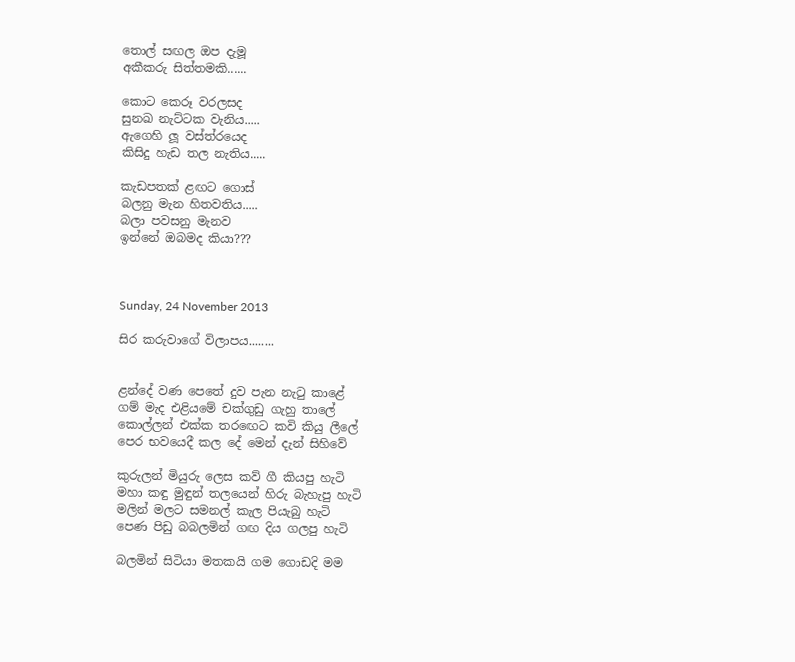තොල් සඟල ඔප දැමූ
අකීකරු සිත්තමකි......

කොට කෙරූ වරලසද
සුනඛ නැට්ටක වැනිය.....
ඇගෙහි ලූ වස්ත්රයෙද
කිසිදු හැඩ තල නැතිය.....

කැඩපතක් ළඟට ගොස්
බලනු මැන හිතවතිය.....
බලා පවසනු මැනව
ඉන්නේ ඔබමද කියා???



Sunday, 24 November 2013

සිර කරුවාගේ විලාපය........


ළන්දේ වණ පෙතේ දුව පැන නැටු කාළේ
ගම් මැද එළියමේ චක්ගුඩු ගැහු තාලේ
කොල්ලන් එක්ක තරඟෙට කවි කියු ලීලේ
පෙර භවයෙදී කල දේ මෙන් දැන් සිහිවේ

කුරුලන් මියුරු ලෙස කව් ගී කියපු හැටි
මහා කඳු මුඳුන් තලයෙන් හිරු බැහැපු හැටි
මලින් මලට සමනල් කැල පියැබු හැටි
පෙණ පිඩු බබලමින් ගඟ දිය ගලපු හැටි

බලමින් සිටියා මතකයි ගම ගොඩදි මම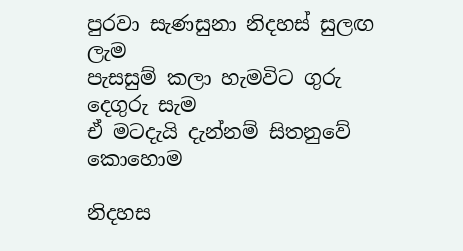පුරවා සැණසුනා නිදහස් සුලඟ ලැම
පැසසුම් කලා හැමවිට ගුරු දෙගුරු සැම
ඒ මටදැයි දැන්නම් සිතනුවේ කොහොම

නිදහස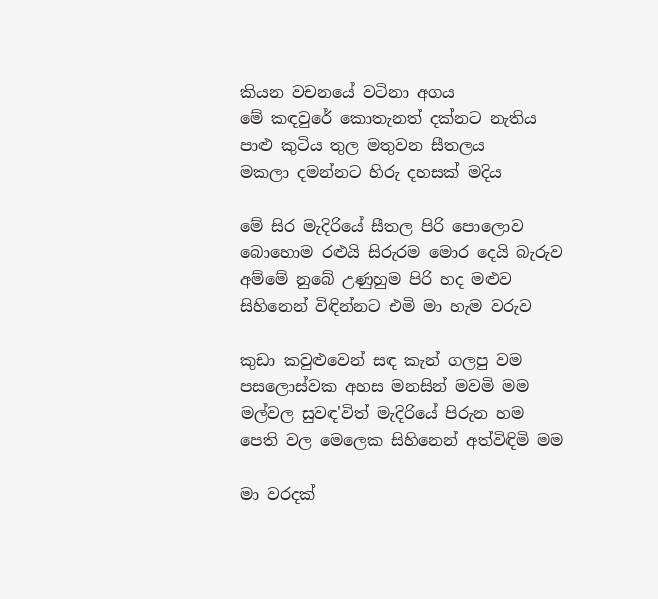කියන වචනයේ වටිනා අගය
මේ කඳවුරේ කොතැනත් දක්නට නැතිය
පාළු කුටිය තුල මතුවන සීතලය
මකලා දමන්නට හිරු දහසක් මදිය

මේ සිර මැදිරියේ සීතල පිරි පොලොව
බොහොම රළුයි සිරුරම මොර දෙයි බැරුව
අම්මේ නුබේ උණුහුම පිරි හද මළුව
සිහිනෙන් විඳින්නට එමි මා හැම වරුව

කුඩා කවුළුවෙන් සඳ කැන් ගලපු වම
පසලොස්වක අහස මනසින් මවමි මම
මල්වල සුවඳ'විත් මැදිරියේ පිරුන හම
පෙති වල මෙලෙක සිහිනෙන් අත්විඳිමි මම

මා වරදක්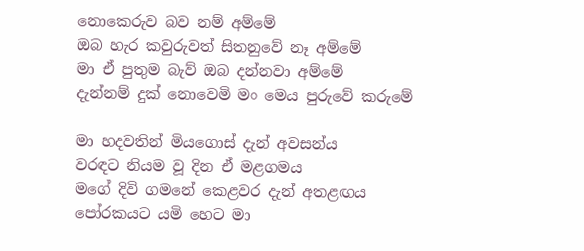නොකෙරුව බව නම් අම්මේ
ඔබ හැර කවුරුවත් සිතනුවේ නෑ අම්මේ
මා ඒ පුතුම බැව් ඔබ දන්නවා අම්මේ
දැන්නම් දුක් නොවෙමි මං මෙය පුරුවේ කරුමේ

මා හදවතින් මියගොස් දැන් අවසන්ය
වරඳට නියම වූ දින ඒ මළගමය
මගේ දිවි ගමනේ කෙළවර දැන් අතළඟය
පෝරකයට යමි හෙට මා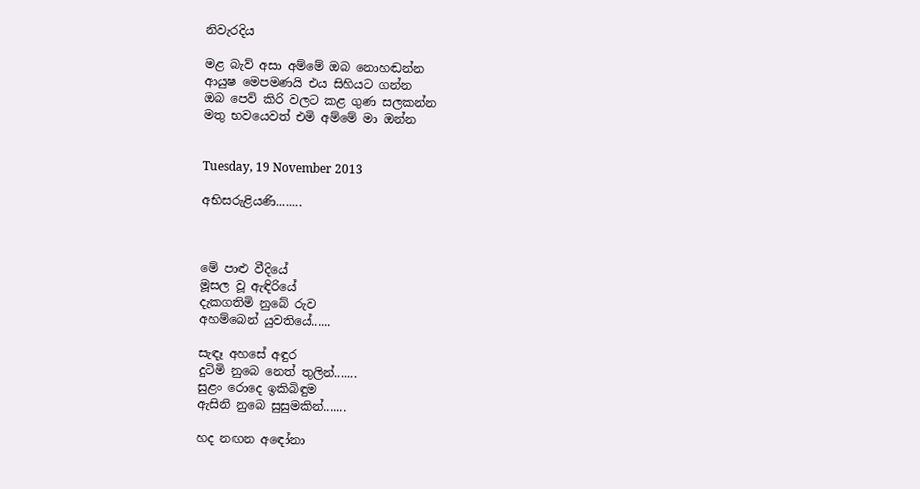නිවැරදිය

මළ බැව් අසා අම්මේ ඔබ නොහඬන්න
ආයුෂ මෙපමණයි එය සිහියට ගන්න
ඔබ පෙව් කිරි වලට කළ ගුණ සලකන්න
මතු භවයෙවත් එමි අම්මේ මා ඔන්න


Tuesday, 19 November 2013

අභිසරුළියණි........



මේ පාළු වීදියේ
මූසල වූ ඇඳිරියේ
දැකගතිමි නුබේ රුව
අහම්බෙන් යුවතියේ......

සැඳෑ අහසේ අඳුර
දුටිමි නුබෙ නෙත් තුලින්.......
සුළං රොදෙ ඉකිබිඳුම
ඇසිනි නුබෙ සුසුමකින්.......

හද නඟන අඳෝනා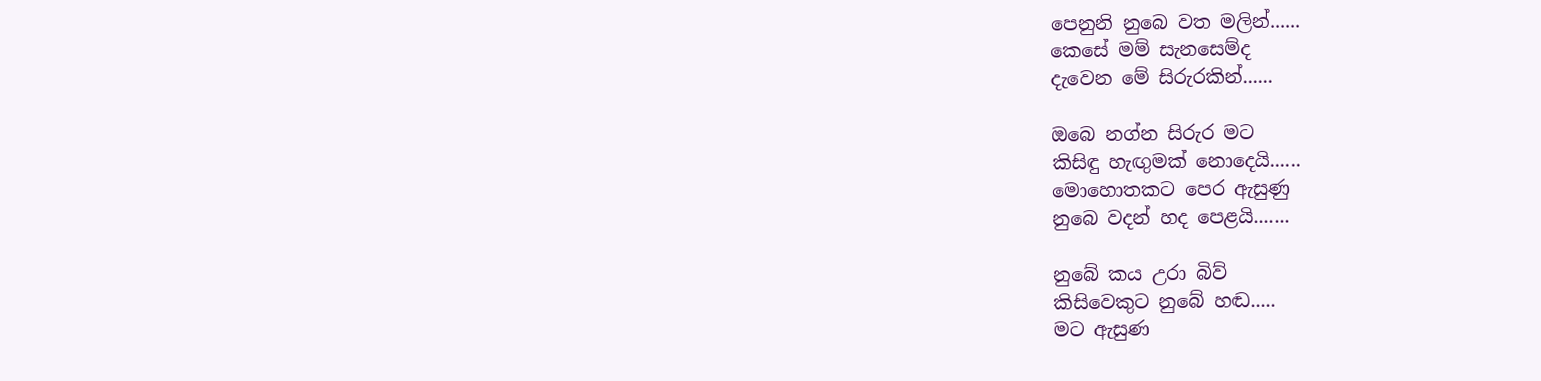පෙනුනි නුබෙ වත මලින්......
කෙසේ මම් සැනසෙම්ද
දැවෙන මේ සිරුරකින්......

ඔබෙ නග්න සිරුර මට
කිසිඳු හැඟුමක් නොදෙයි......
මොහොතකට පෙර ඇසුණු
නුබෙ වදන් හද පෙළයි.......

නුබේ කය උරා බිව්
කිසිවෙකුට නුබේ හඬ.....
මට ඇසුණ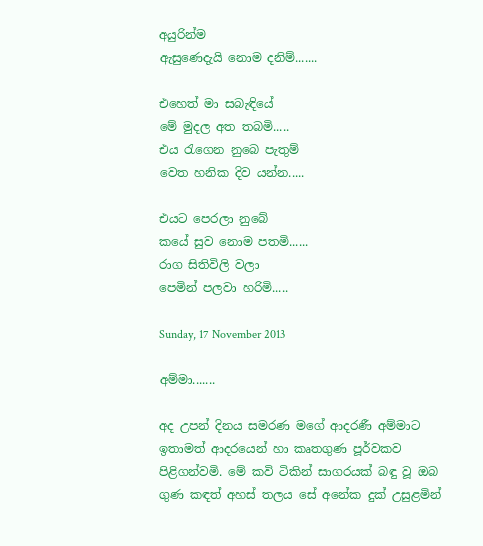අයුරින්ම
ඇසුණෙදැයි නොම දනිම්.......

එහෙත් මා සබැඳියේ
මේ මුදල අත තබමි.....
එය රැගෙන නුබෙ පැතුම්
වෙත හනික දිව යන්න.....

එයට පෙරලා නුබේ
කයේ සුව නොම පතමි......
රාග සිතිවිලි වලා
පෙමින් පලවා හරිමි.....

Sunday, 17 November 2013

අම්මා.......

අද උපන් දිනය සමරණ මගේ ආදරණී අම්මාට ඉතාමත් ආදරයෙන් හා කෘතගුණ පූර්වකව පිළිගන්වමි. මේ කවි ටිකින් සාගරයක් බඳු වූ ඔබ ගුණ කඳත් අහස් තලය සේ අනේක දුක් උසුළමින්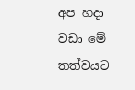අප හදා වඩා මේ තත්වයට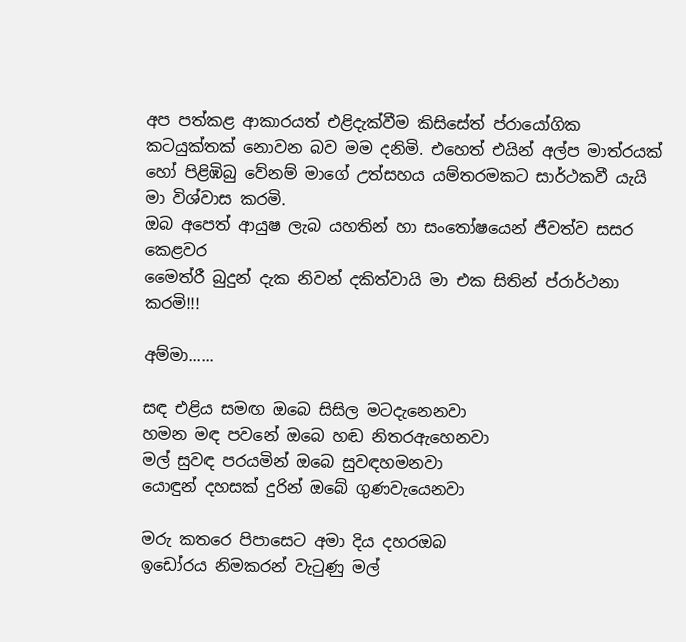අප පත්කළ ආකාරයත් එළිදැක්වීම කිසිසේත් ප්රායෝගික කටයුක්තක් නොවන බව මම දනිමි. එහෙත් එයින් අල්ප මාත්රයක් හෝ පිළිඹිබු වේනම් මාගේ උත්සහය යම්තරමකට සාර්ථකවී යැයි මා විශ්වාස කරමි.
ඔබ අපෙත් ආයුෂ ලැබ යහතින් හා සංතෝෂයෙන් ජීවත්ව සසර කෙළවර
මෛත්රී බුදුන් දැක නිවන් දකිත්වායි මා එක සිතින් ප්රාර්ථනා කරමි!!!

අම්මා......

සඳ එළිය සමඟ ඔබෙ සිසිල මටදැනෙනවා
හමන මඳ පවනේ ඔබෙ හඬ නිතරඇහෙනවා
මල් සුවඳ පරයමින් ඔබෙ සුවඳහමනවා
යොඳුන් දහසක් දුරින් ඔබේ ගුණවැයෙනවා

මරු කතරෙ පිපාසෙට අමා දිය දහරඔබ
ඉඩෝරය නිමකරන් වැටුණු මල්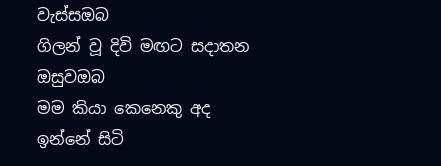වැස්සඔබ
ගිලන් වූ දිවි මඟට සදාතන ඔසුවඔබ
මම කියා කෙනෙකු අද ඉන්නේ සිටි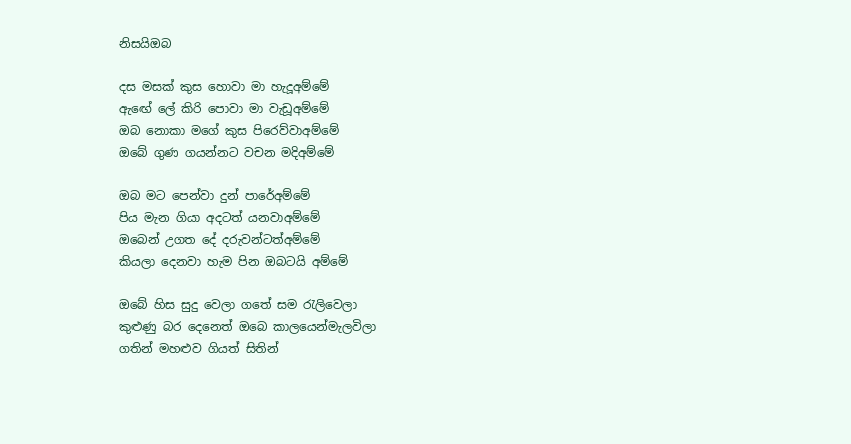නිසයිඔබ

දස මසක් කුස හොවා මා හැදූඅම්මේ
ඇඟේ ලේ කිරි පොවා මා වැඩූඅම්මේ
ඔබ නොකා මගේ කුස පිරෙව්වාඅම්මේ
ඔබේ ගුණ ගයන්නට වචන මදිඅම්මේ

ඔබ මට පෙන්වා දුන් පාරේඅම්මේ
පිය මැන ගියා අදටත් යනවාඅම්මේ
ඔබෙන් උගත දේ දරුවන්ටත්අම්මේ
කියලා දෙනවා හැම පින ඔබටයි අම්මේ

ඔබේ හිස සුදු වෙලා ගතේ සම රැලිවෙලා
කුළුණු බර දෙනෙත් ඔබෙ කාලයෙන්මැලවිලා
ගතින් මහළුව ගියත් සිතින්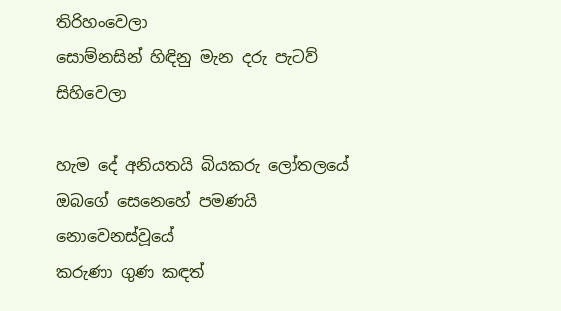තිරිහංවෙලා
සොම්නසින් හිඳිනු මැන දරු පැටව් සිහිවෙලා

හැම දේ අනියතයි බියකරු ලෝතලයේ
ඔබගේ සෙනෙහේ පමණයි නොවෙනස්වූයේ
කරුණා ගුණ කඳත්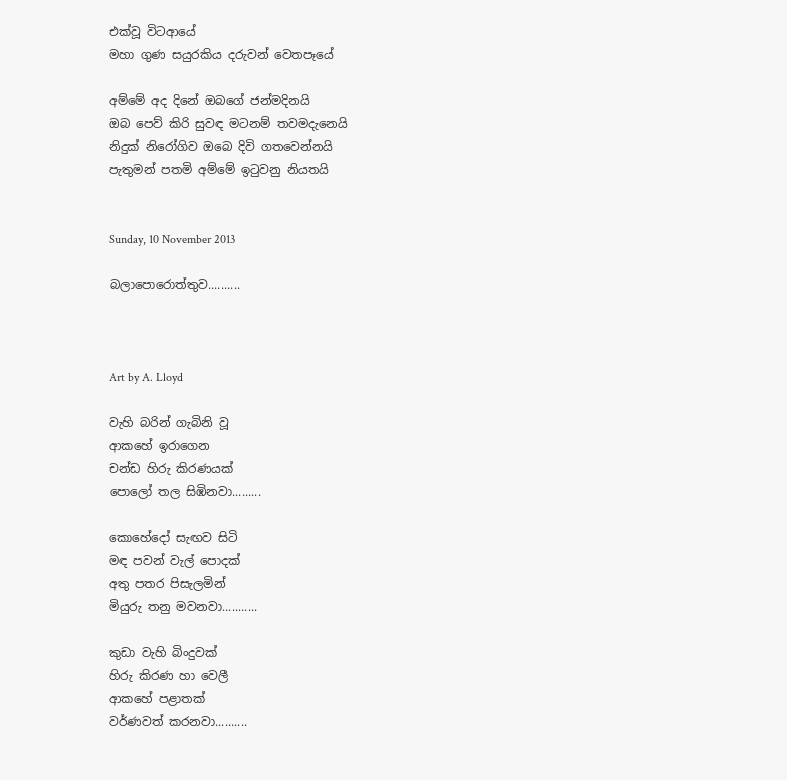එක්වූ විටආයේ
මහා ගුණ සයුරකිය දරුවන් වෙතපෑයේ

අම්මේ අද දිනේ ඔබගේ ජන්මදිනයි
ඔබ පෙව් කිරි සුවඳ මටනම් තවමදැනෙයි
නිදුක් නිරෝගිව ඔබෙ දිවි ගතවෙන්නයි
පැතුමන් පතමි අම්මේ ඉටුවනු නියතයි


Sunday, 10 November 2013

බලාපොරොත්තුව..........



Art by A. Lloyd

වැහි බරින් ගැබිනි වූ
ආකහේ ඉරාගෙන
චන්ඩ හිරු කිරණයක්
පොලෝ තල සිඹිනවා.........

කොහේදෝ සැඟව සිටි
මඳ පවන් වැල් පොදක්
අතු පතර පිසැලමින්
මියුරු තනු මවනවා...........

කුඩා වැහි බිංදුවක්
හිරු කිරණ හා වෙලී
ආකහේ පළාතක්
වර්ණවත් කරනවා..........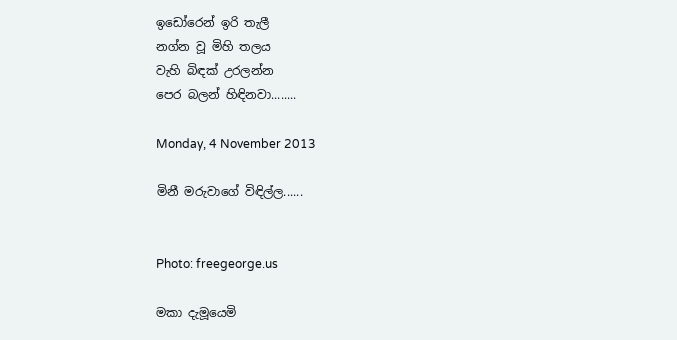ඉඩෝරෙන් ඉරි තැලී
නග්න වූ මිහි තලය
වැහි බිඳක් උරලන්න
පෙර බලන් හිඳිනවා........

Monday, 4 November 2013

මිනී මරුවාගේ විඳිල්ල......


Photo: freegeorge.us

මකා දැමූයෙමි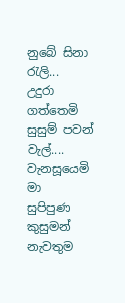නුබේ සිනා රැලි...
උදුරා ගත්තෙමි
සුසුම් පවන් වැල්....
වැනසූයෙමි මා
සුපිපුණ කුසුමන්
නැවතුම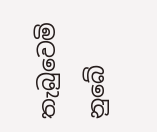තැබුවෙමි
නුබේ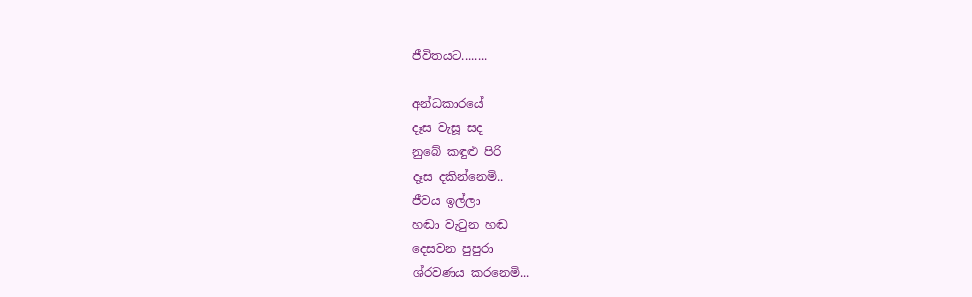ජීවිතයට........

අන්ධකාරයේ
දෑස වැසූ සද
නුබේ කඳුළු පිරි
දෑස දකින්නෙමි..
ජීවය ඉල්ලා
හඬා වැටුන හඬ
දෙසවන පුපුරා
ශ්රවණය කරනෙමි...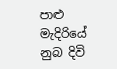පාළු මැදිරියේ
නුබ දිවි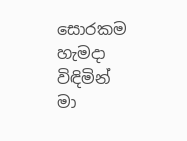සොරකම
හැමදා විඳිමින්
මා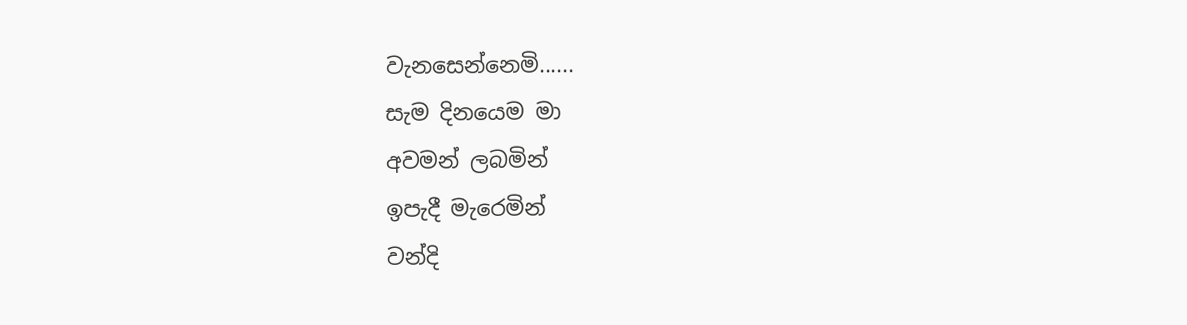වැනසෙන්නෙමි......
සැම දිනයෙම මා
අවමන් ලබමින්
ඉපැදී මැරෙමින්
වන්දි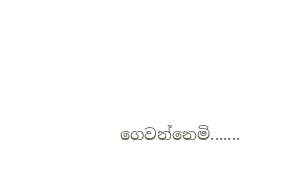ගෙවන්නෙමි.......